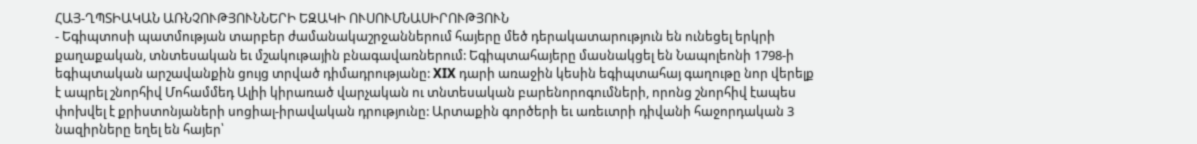ՀԱՅ-ՂՊՏԻԱԿԱՆ ԱՌՆՉՈՒԹՅՈՒՆՆԵՐԻ ԵԶԱԿԻ ՈՒՍՈՒՄՆԱՍԻՐՈՒԹՅՈՒՆ
- Եգիպտոսի պատմության տարբեր ժամանակաշրջաններում հայերը մեծ դերակատարություն են ունեցել երկրի քաղաքական, տնտեսական եւ մշակութային բնագավառներում: Եգիպտահայերը մասնակցել են Նապոլեոնի 1798-ի եգիպտական արշավանքին ցույց տրված դիմադրությանը: XIX դարի առաջին կեսին եգիպտահայ գաղութը նոր վերելք է ապրել շնորհիվ Մոհամմեդ Ալիի կիրառած վարչական ու տնտեսական բարենորոգումների, որոնց շնորհիվ էապես փոխվել է քրիստոնյաների սոցիալ-իրավական դրությունը: Արտաքին գործերի եւ առեւտրի դիվանի հաջորդական 3 նազիրները եղել են հայեր՝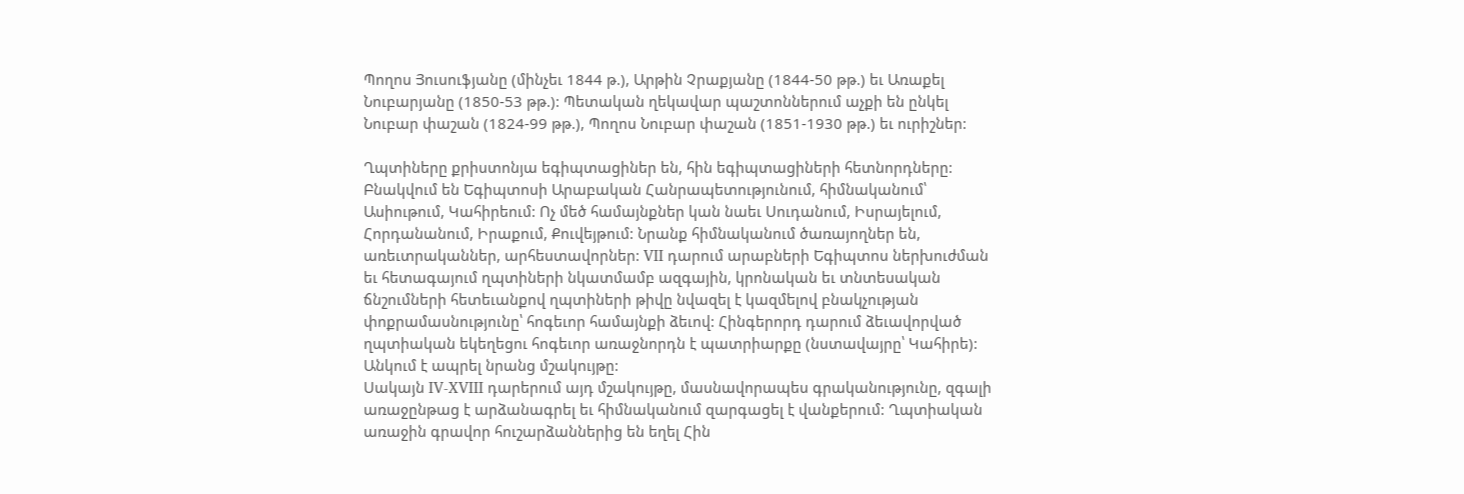Պողոս Յուսուֆյանը (մինչեւ 1844 թ.), Արթին Չրաքյանը (1844-50 թթ.) եւ Առաքել Նուբարյանը (1850-53 թթ.): Պետական ղեկավար պաշտոններում աչքի են ընկել Նուբար փաշան (1824-99 թթ.), Պողոս Նուբար փաշան (1851-1930 թթ.) եւ ուրիշներ:

Ղպտիները քրիստոնյա եգիպտացիներ են, հին եգիպտացիների հետնորդները: Բնակվում են Եգիպտոսի Արաբական Հանրապետությունում, հիմնականում՝ Ասիութում, Կահիրեում: Ոչ մեծ համայնքներ կան նաեւ Սուդանում, Իսրայելում, Հորդանանում, Իրաքում, Քուվեյթում: Նրանք հիմնականում ծառայողներ են, առեւտրականներ, արհեստավորներ: VII դարում արաբների Եգիպտոս ներխուժման եւ հետագայում ղպտիների նկատմամբ ազգային, կրոնական եւ տնտեսական ճնշումների հետեւանքով ղպտիների թիվը նվազել է կազմելով բնակչության փոքրամասնությունը՝ հոգեւոր համայնքի ձեւով: Հինգերորդ դարում ձեւավորված ղպտիական եկեղեցու հոգեւոր առաջնորդն է պատրիարքը (նստավայրը՝ Կահիրե): Անկում է ապրել նրանց մշակույթը:
Սակայն IV-XVIII դարերում այդ մշակույթը, մասնավորապես գրականությունը, զգալի առաջընթաց է արձանագրել եւ հիմնականում զարգացել է վանքերում: Ղպտիական առաջին գրավոր հուշարձաններից են եղել Հին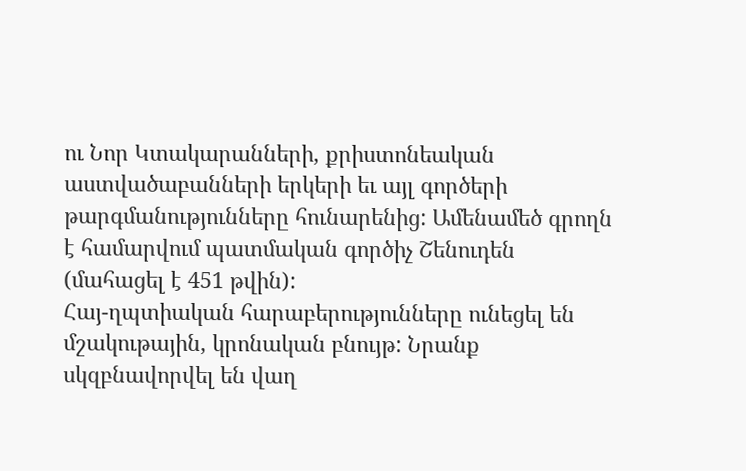ու Նոր Կտակարանների, քրիստոնեական աստվածաբանների երկերի եւ այլ գործերի թարգմանությունները հունարենից: Ամենամեծ գրողն է համարվում պատմական գործիչ Շենուդեն (մահացել է 451 թվին):
Հայ-ղպտիական հարաբերությունները ունեցել են մշակութային, կրոնական բնույթ: Նրանք սկզբնավորվել են վաղ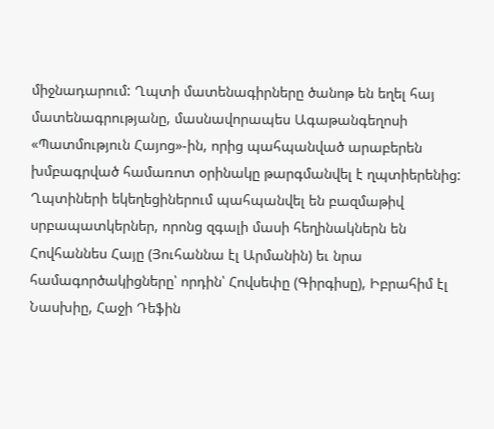միջնադարում: Ղպտի մատենագիրները ծանոթ են եղել հայ մատենագրությանը, մասնավորապես Ագաթանգեղոսի «Պատմություն Հայոց»-ին, որից պահպանված արաբերեն խմբագրված համառոտ օրինակը թարգմանվել է ղպտիերենից:
Ղպտիների եկեղեցիներում պահպանվել են բազմաթիվ սրբապատկերներ, որոնց զգալի մասի հեղինակներն են Հովհաննես Հայը (Յուհաննա էլ Արմանին) եւ նրա համագործակիցները՝ որդին՝ Հովսեփը (Գիրգիսը), Իբրահիմ էլ Նասխիը, Հաջի Դեֆին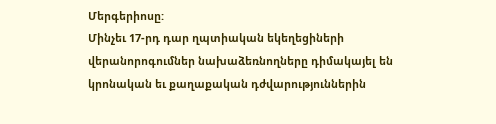Մերգերիոսը:
Մինչեւ 17-րդ դար ղպտիական եկեղեցիների վերանորոգումներ նախաձեռնողները դիմակայել են կրոնական եւ քաղաքական դժվարություններին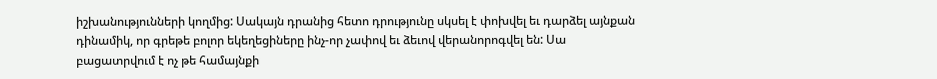իշխանությունների կողմից: Սակայն դրանից հետո դրությունը սկսել է փոխվել եւ դարձել այնքան դինամիկ, որ գրեթե բոլոր եկեղեցիները ինչ-որ չափով եւ ձեւով վերանորոգվել են: Սա բացատրվում է ոչ թե համայնքի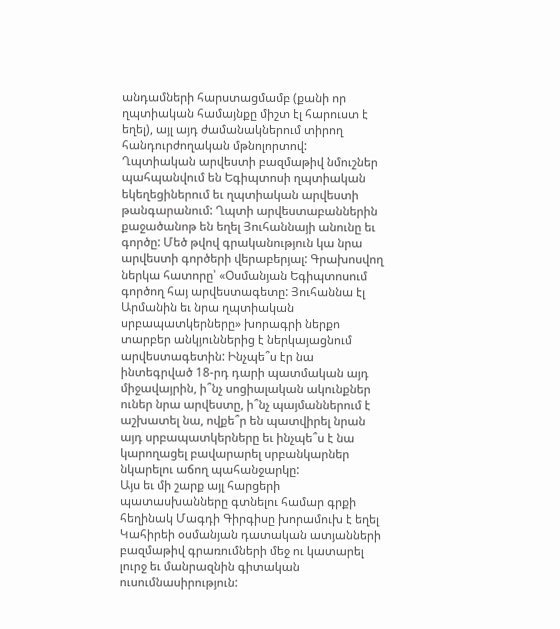անդամների հարստացմամբ (քանի որ ղպտիական համայնքը միշտ էլ հարուստ է եղել), այլ այդ ժամանակներում տիրող հանդուրժողական մթնոլորտով:
Ղպտիական արվեստի բազմաթիվ նմուշներ պահպանվում են Եգիպտոսի ղպտիական եկեղեցիներում եւ ղպտիական արվեստի թանգարանում: Ղպտի արվեստաբաններին քաջածանոթ են եղել Յուհաննայի անունը եւ գործը: Մեծ թվով գրականություն կա նրա արվեստի գործերի վերաբերյալ: Գրախոսվող ներկա հատորը՝ «Օսմանյան Եգիպտոսում գործող հայ արվեստագետը: Յուհաննա էլ Արմանին եւ նրա ղպտիական սրբապատկերները» խորագրի ներքո տարբեր անկյուններից է ներկայացնում արվեստագետին: Ինչպե՞ս էր նա ինտեգրված 18-րդ դարի պատմական այդ միջավայրին, ի՞նչ սոցիալական ակունքներ ուներ նրա արվեստը, ի՞նչ պայմաններում է աշխատել նա, ովքե՞ր են պատվիրել նրան այդ սրբապատկերները եւ ինչպե՞ս է նա կարողացել բավարարել սրբանկարներ նկարելու աճող պահանջարկը:
Այս եւ մի շարք այլ հարցերի պատասխանները գտնելու համար գրքի հեղինակ Մագդի Գիրգիսը խորամուխ է եղել Կահիրեի օսմանյան դատական ատյանների բազմաթիվ գրառումների մեջ ու կատարել լուրջ եւ մանրազնին գիտական ուսումնասիրություն: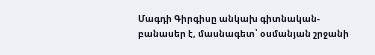Մագդի Գիրգիսը անկախ գիտնական-բանասեր է, մասնագետ՝ օսմանյան շրջանի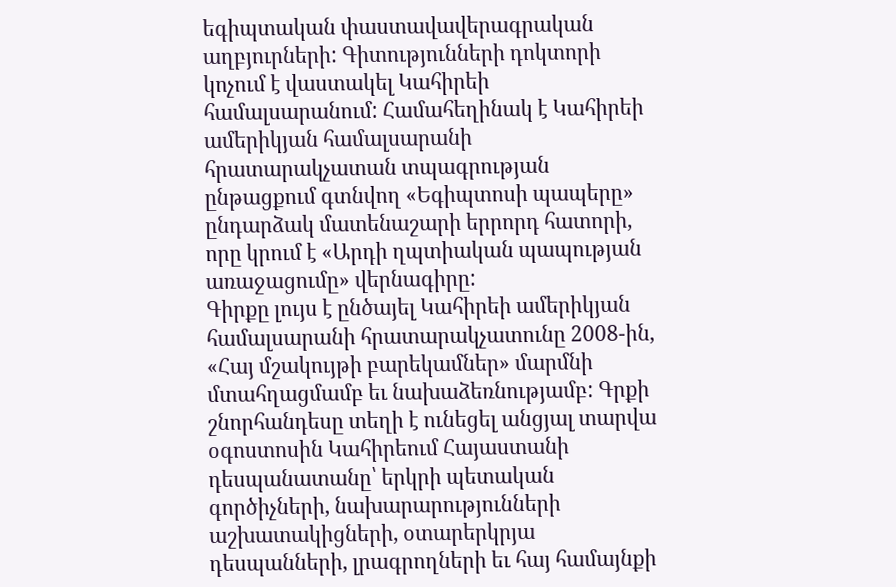եգիպտական փաստավավերագրական աղբյուրների: Գիտությունների դոկտորի կոչում է վաստակել Կահիրեի համալսարանում: Համահեղինակ է Կահիրեի ամերիկյան համալսարանի հրատարակչատան տպագրության ընթացքում գտնվող «Եգիպտոսի պապերը» ընդարձակ մատենաշարի երրորդ հատորի, որը կրում է «Արդի ղպտիական պապության առաջացումը» վերնագիրը:
Գիրքը լույս է ընծայել Կահիրեի ամերիկյան համալսարանի հրատարակչատունը 2008-ին, «Հայ մշակույթի բարեկամներ» մարմնի մտահղացմամբ եւ նախաձեռնությամբ: Գրքի շնորհանդեսը տեղի է ունեցել անցյալ տարվա օգոստոսին Կահիրեում Հայաստանի դեսպանատանը՝ երկրի պետական գործիչների, նախարարությունների աշխատակիցների, օտարերկրյա դեսպանների, լրագրողների եւ հայ համայնքի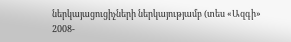ներկայացուցիչների ներկայությամբ (տես «Ազգի» 2008-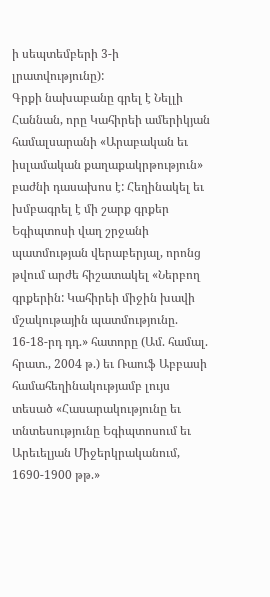ի սեպտեմբերի 3-ի լրատվությունը):
Գրքի նախաբանը գրել է Նելլի Հաննան, որը Կահիրեի ամերիկյան համալսարանի «Արաբական եւ իսլամական քաղաքակրթություն» բաժնի դասախոս է: Հեղինակել եւ խմբագրել է մի շարք գրքեր Եգիպտոսի վաղ շրջանի պատմության վերաբերյալ, որոնց թվում արժե հիշատակել «Ներբող գրքերին: Կահիրեի միջին խավի մշակութային պատմությունը. 16-18-րդ դդ.» հատորը (Ամ. համալ. հրատ., 2004 թ.) եւ Ռաուֆ Աբբասի համահեղինակությամբ լույս տեսած «Հասարակությունը եւ տնտեսությունը Եգիպտոսում եւ Արեւելյան Միջերկրականում, 1690-1900 թթ.»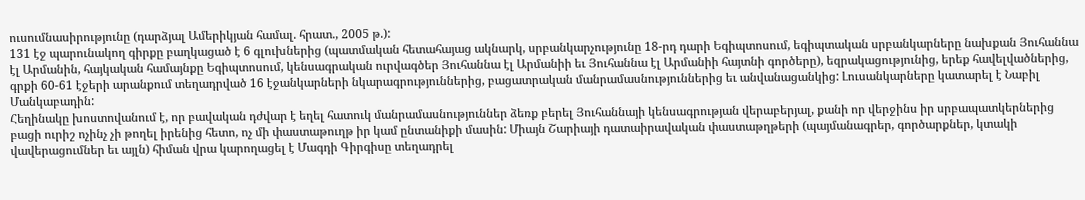ուսումնասիրությունը (դարձյալ Ամերիկյան համալ. հրատ., 2005 թ.):
131 էջ պարունակող գիրքը բաղկացած է 6 գլուխներից (պատմական հետահայաց ակնարկ, սրբանկարչությունը 18-րդ դարի Եգիպտոսում, եգիպտական սրբանկարները նախքան Յուհաննա էլ Արմանին, հայկական համայնքը Եգիպտոսում, կենսագրական ուրվագծեր Յուհաննա էլ Արմանիի եւ Յուհաննա էլ Արմանիի հայտնի գործերը), եզրակացությունից, երեք հավելվածներից, գրքի 60-61 էջերի արանքում տեղադրված 16 էջանկարների նկարագրություններից, բացատրական մանրամասնություններից եւ անվանացանկից: Լուսանկարները կատարել է Նաբիլ Մանկաբադին:
Հեղինակը խոստովանում է, որ բավական դժվար է եղել հատուկ մանրամասնություններ ձեռք բերել Յուհաննայի կենսագրության վերաբերյալ, քանի որ վերջինս իր սրբապատկերներից բացի ուրիշ ոչինչ չի թողել իրենից հետո, ոչ մի փաստաթուղթ իր կամ ընտանիքի մասին: Միայն Շարիայի դատաիրավական փաստաթղթերի (պայմանագրեր, գործարքներ, կտակի վավերացումներ եւ այլն) հիման վրա կարողացել է Մագդի Գիրգիսը տեղադրել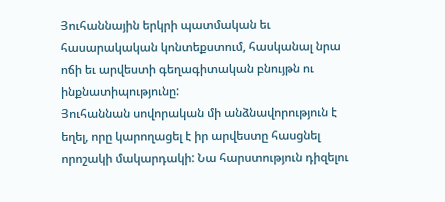Յուհաննային երկրի պատմական եւ հասարակական կոնտեքստում, հասկանալ նրա ոճի եւ արվեստի գեղագիտական բնույթն ու ինքնատիպությունը:
Յուհաննան սովորական մի անձնավորություն է եղել, որը կարողացել է իր արվեստը հասցնել որոշակի մակարդակի: Նա հարստություն դիզելու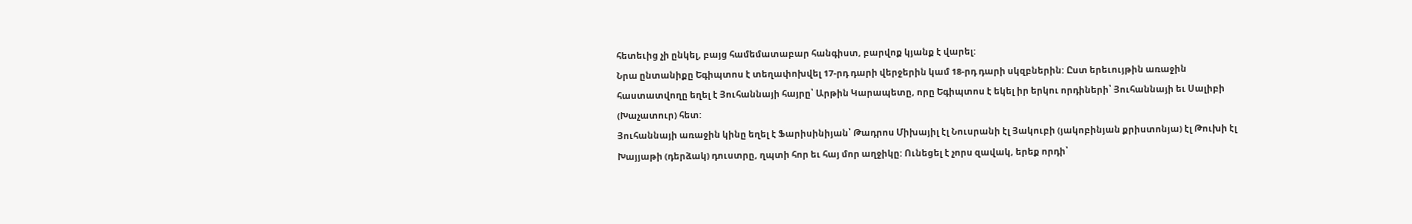հետեւից չի ընկել, բայց համեմատաբար հանգիստ, բարվոք կյանք է վարել:
Նրա ընտանիքը Եգիպտոս է տեղափոխվել 17-րդ դարի վերջերին կամ 18-րդ դարի սկզբներին: Ըստ երեւույթին առաջին հաստատվողը եղել է Յուհաննայի հայրը՝ Արթին Կարապետը, որը Եգիպտոս է եկել իր երկու որդիների՝ Յուհաննայի եւ Սալիբի (Խաչատուր) հետ:
Յուհաննայի առաջին կինը եղել է Ֆարիսինիյան՝ Թադրոս Միխայիլ էլ Նուսրանի էլ Յակուբի (յակոբինյան քրիստոնյա) էլ Թուխի էլ Խայյաթի (դերձակ) դուստրը, ղպտի հոր եւ հայ մոր աղջիկը: Ունեցել է չորս զավակ, երեք որդի՝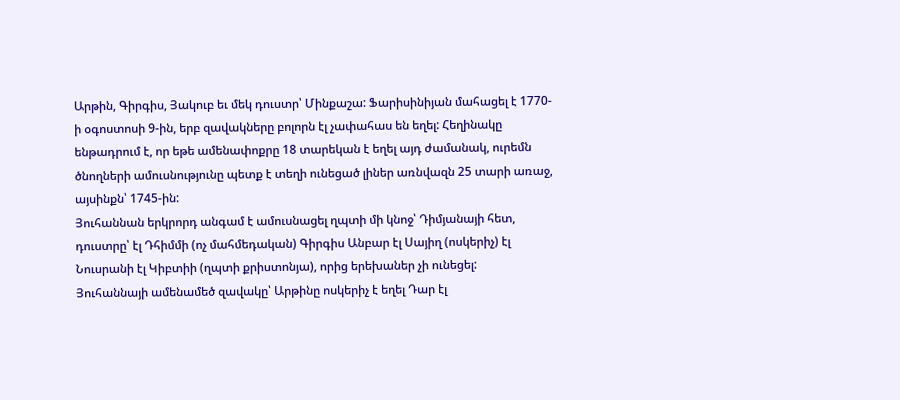Արթին, Գիրգիս, Յակուբ եւ մեկ դուստր՝ Մինքաշա: Ֆարիսինիյան մահացել է 1770-ի օգոստոսի 9-ին, երբ զավակները բոլորն էլ չափահաս են եղել: Հեղինակը ենթադրում է, որ եթե ամենափոքրը 18 տարեկան է եղել այդ ժամանակ, ուրեմն ծնողների ամուսնությունը պետք է տեղի ունեցած լիներ առնվազն 25 տարի առաջ, այսինքն՝ 1745-ին:
Յուհաննան երկրորդ անգամ է ամուսնացել ղպտի մի կնոջ՝ Դիմյանայի հետ, դուստրը՝ էլ Դհիմմի (ոչ մահմեդական) Գիրգիս Անբար էլ Սայիղ (ոսկերիչ) էլ Նուսրանի էլ Կիբտիի (ղպտի քրիստոնյա), որից երեխաներ չի ունեցել:
Յուհաննայի ամենամեծ զավակը՝ Արթինը ոսկերիչ է եղել Դար էլ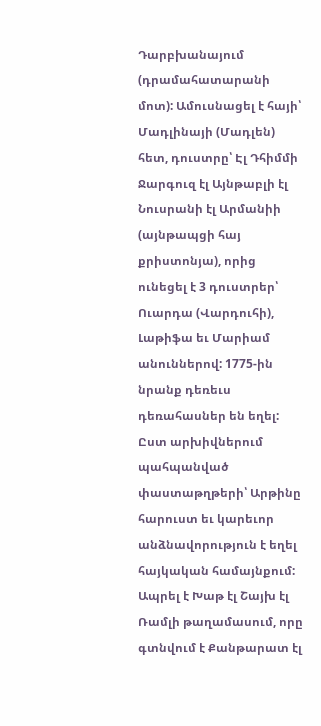Դարբխանայում (դրամահատարանի մոտ): Ամուսնացել է հայի՝ Մադլինայի (Մադլեն) հետ, դուստրը՝ Էլ Դհիմմի Ջարգուզ էլ Այնթաբլի էլ Նուսրանի էլ Արմանիի (այնթապցի հայ քրիստոնյա), որից ունեցել է 3 դուստրեր՝ Ուարդա (Վարդուհի), Լաթիֆա եւ Մարիամ անուններով: 1775-ին նրանք դեռեւս դեռահասներ են եղել:
Ըստ արխիվներում պահպանված փաստաթղթերի՝ Արթինը հարուստ եւ կարեւոր անձնավորություն է եղել հայկական համայնքում: Ապրել է Խաթ էլ Շայխ էլ Ռամլի թաղամասում, որը գտնվում է Քանթարատ էլ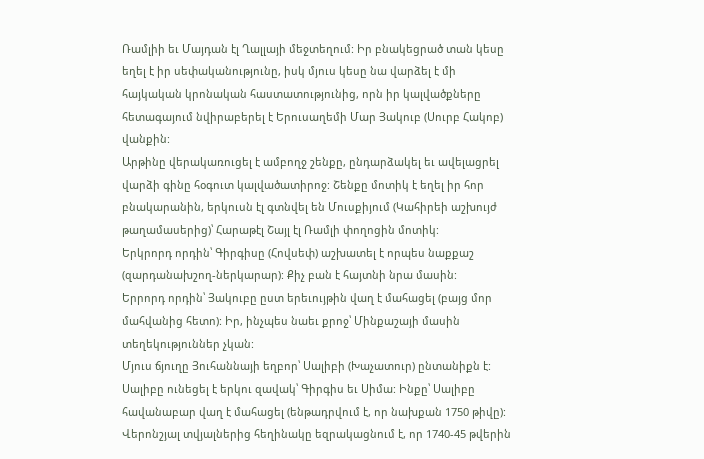Ռամլիի եւ Մայդան էլ Ղալլայի մեջտեղում: Իր բնակեցրած տան կեսը եղել է իր սեփականությունը, իսկ մյուս կեսը նա վարձել է մի հայկական կրոնական հաստատությունից, որն իր կալվածքները հետագայում նվիրաբերել է Երուսաղեմի Մար Յակուբ (Սուրբ Հակոբ) վանքին:
Արթինը վերակառուցել է ամբողջ շենքը, ընդարձակել եւ ավելացրել վարձի գինը հօգուտ կալվածատիրոջ: Շենքը մոտիկ է եղել իր հոր բնակարանին, երկուսն էլ գտնվել են Մուսքիյում (Կահիրեի աշխույժ թաղամասերից)՝ Հարաթէլ Շայլ էլ Ռամլի փողոցին մոտիկ:
Երկրորդ որդին՝ Գիրգիսը (Հովսեփ) աշխատել է որպես նաքքաշ (զարդանախշող-ներկարար): Քիչ բան է հայտնի նրա մասին:
Երրորդ որդին՝ Յակուբը ըստ երեւույթին վաղ է մահացել (բայց մոր մահվանից հետո): Իր, ինչպես նաեւ քրոջ՝ Մինքաշայի մասին տեղեկություններ չկան:
Մյուս ճյուղը Յուհաննայի եղբոր՝ Սալիբի (Խաչատուր) ընտանիքն է: Սալիբը ունեցել է երկու զավակ՝ Գիրգիս եւ Սիմա: Ինքը՝ Սալիբը հավանաբար վաղ է մահացել (ենթադրվում է, որ նախքան 1750 թիվը):
Վերոնշյալ տվյալներից հեղինակը եզրակացնում է, որ 1740-45 թվերին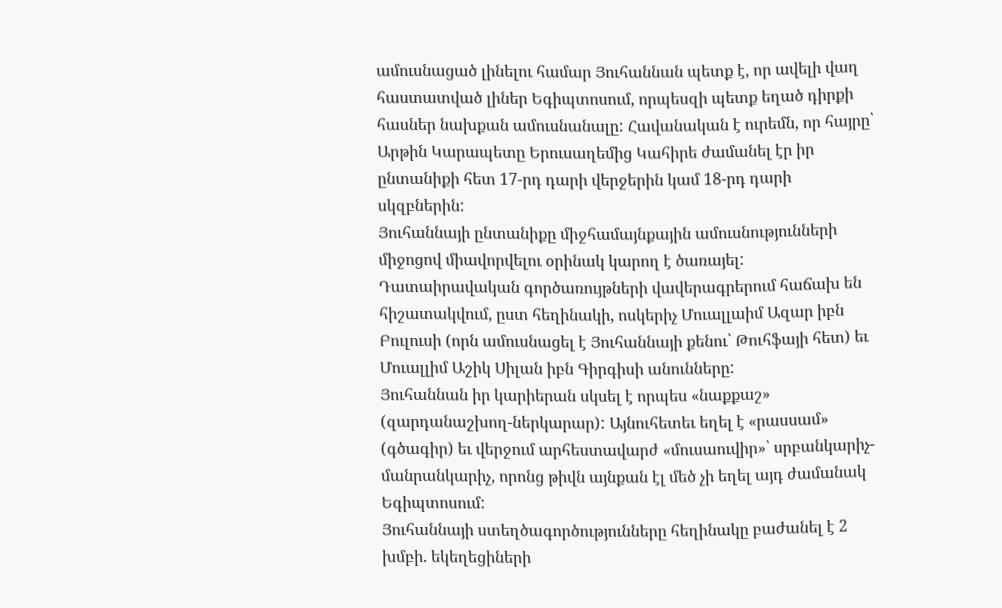ամուսնացած լինելու համար Յուհաննան պետք է, որ ավելի վաղ հաստատված լիներ Եգիպտոսում, որպեսզի պետք եղած դիրքի հասներ նախքան ամուսնանալը: Հավանական է ուրեմն, որ հայրը՝ Արթին Կարապետը Երուսաղեմից Կահիրե ժամանել էր իր ընտանիքի հետ 17-րդ դարի վերջերին կամ 18-րդ դարի սկզբներին:
Յուհաննայի ընտանիքը միջհամայնքային ամուսնությունների միջոցով միավորվելու օրինակ կարող է ծառայել: Դատաիրավական գործառույթների վավերագրերում հաճախ են հիշատակվում, ըստ հեղինակի, ոսկերիչ Մուալլաիմ Ազար իբն Բուլուսի (որն ամուսնացել է Յուհաննայի քենու՝ Թուհֆայի հետ) եւ Մուալլիմ Աշիկ Սիլան իբն Գիրգիսի անունները:
Յուհաննան իր կարիերան սկսել է որպես «նաքքաշ» (զարդանաշխող-ներկարար): Այնուհետեւ եղել է «րասսամ» (գծագիր) եւ վերջում արհեստավարժ «մուսաուվիր»՝ սրբանկարիչ-մանրանկարիչ, որոնց թիվն այնքան էլ մեծ չի եղել այդ ժամանակ Եգիպտոսում:
Յուհաննայի ստեղծագործությունները հեղինակը բաժանել է 2 խմբի. եկեղեցիների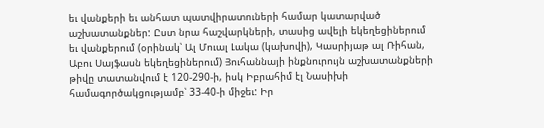եւ վանքերի եւ անհատ պատվիրատուների համար կատարված աշխատանքներ: Ըստ նրա հաշվարկների, տասից ավելի եկեղեցիներում եւ վանքերում (օրինակ՝ Ալ Մուալ Լակա (կախովի), Կասրիյաթ ալ Ռիհան, Աբու Սայֆասն եկեղեցիներում) Յուհաննայի ինքնուրույն աշխատանքների թիվը տատանվում է 120-290-ի, իսկ Իբրահիմ էլ Նասիխի համագործակցությամբ՝ 33-40-ի միջեւ: Իր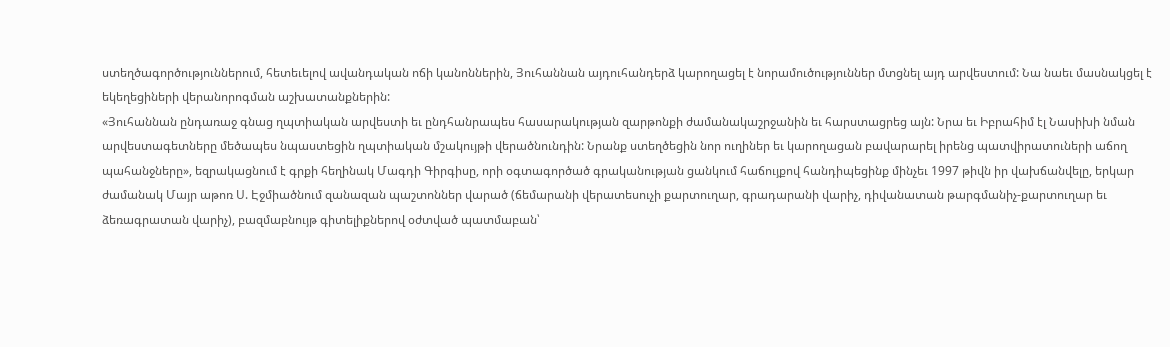ստեղծագործություններում, հետեւելով ավանդական ոճի կանոններին, Յուհաննան այդուհանդերձ կարողացել է նորամուծություններ մտցնել այդ արվեստում: Նա նաեւ մասնակցել է եկեղեցիների վերանորոգման աշխատանքներին:
«Յուհաննան ընդառաջ գնաց ղպտիական արվեստի եւ ընդհանրապես հասարակության զարթոնքի ժամանակաշրջանին եւ հարստացրեց այն: Նրա եւ Իբրահիմ էլ Նասիխի նման արվեստագետները մեծապես նպաստեցին ղպտիական մշակույթի վերածնունդին: Նրանք ստեղծեցին նոր ուղիներ եւ կարողացան բավարարել իրենց պատվիրատուների աճող պահանջները», եզրակացնում է գրքի հեղինակ Մագդի Գիրգիսը, որի օգտագործած գրականության ցանկում հաճույքով հանդիպեցինք մինչեւ 1997 թիվն իր վախճանվելը, երկար ժամանակ Մայր աթոռ Ս. Էջմիածնում զանազան պաշտոններ վարած (ճեմարանի վերատեսուչի քարտուղար, գրադարանի վարիչ, դիվանատան թարգմանիչ-քարտուղար եւ ձեռագրատան վարիչ), բազմաբնույթ գիտելիքներով օժտված պատմաբան՝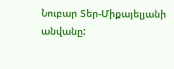Նուբար Տեր-Միքայելյանի անվանը: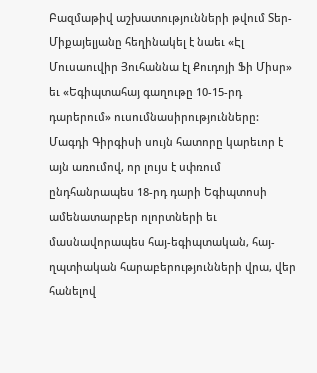Բազմաթիվ աշխատությունների թվում Տեր-Միքայելյանը հեղինակել է նաեւ «Էլ Մուսաուվիր Յուհաննա էլ Քուդոյի Ֆի Միսր» եւ «Եգիպտահայ գաղութը 10-15-րդ դարերում» ուսումնասիրությունները:
Մագդի Գիրգիսի սույն հատորը կարեւոր է այն առումով, որ լույս է սփռում ընդհանրապես 18-րդ դարի Եգիպտոսի ամենատարբեր ոլորտների եւ մասնավորապես հայ-եգիպտական, հայ-ղպտիական հարաբերությունների վրա, վեր հանելով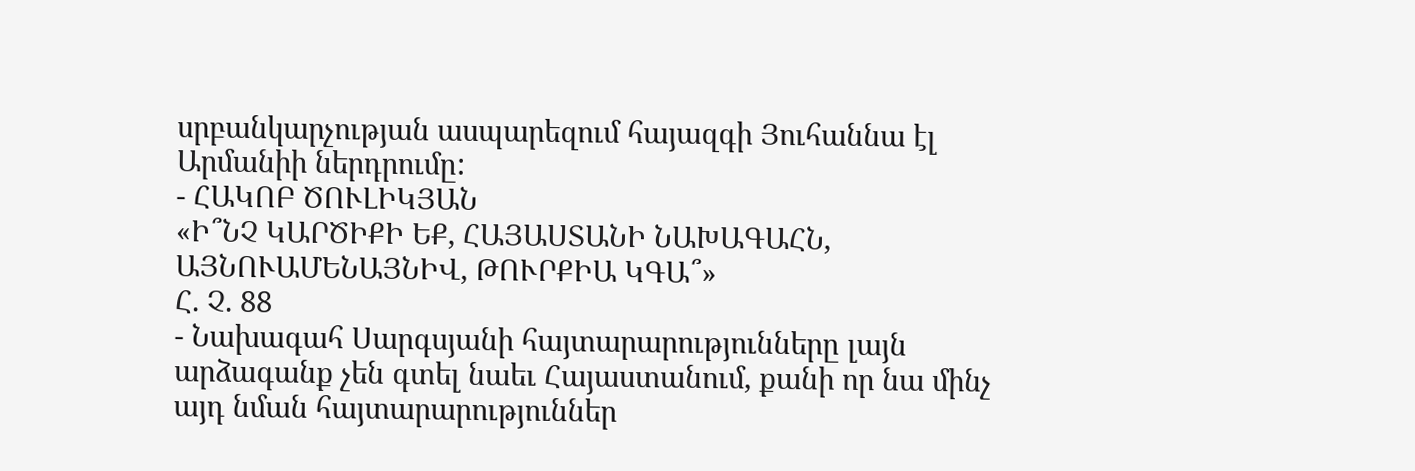սրբանկարչության ասպարեզում հայազգի Յուհաննա էլ Արմանիի ներդրումը:
- ՀԱԿՈԲ ԾՈՒԼԻԿՅԱՆ
«Ի՞ՆՉ ԿԱՐԾԻՔԻ ԵՔ, ՀԱՅԱՍՏԱՆԻ ՆԱԽԱԳԱՀՆ, ԱՅՆՈՒԱՄԵՆԱՅՆԻՎ, ԹՈՒՐՔԻԱ ԿԳԱ՞»
Հ. Չ. 88
- Նախագահ Սարգսյանի հայտարարությունները լայն արձագանք չեն գտել նաեւ Հայաստանում, քանի որ նա մինչ այդ նման հայտարարություններ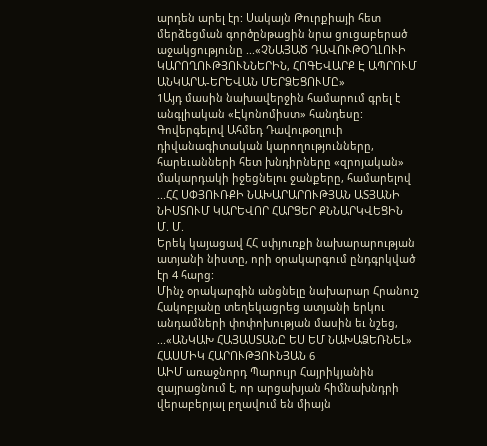արդեն արել էր: Սակայն Թուրքիայի հետ մերձեցման գործընթացին նրա ցուցաբերած աջակցությունը ...«ՉՆԱՅԱԾ ԴԱՎՈՒԹՕՂԼՈՒԻ ԿԱՐՈՂՈՒԹՅՈՒՆՆԵՐԻՆ, ՀՈԳԵՎԱՐՔ Է ԱՊՐՈՒՄ ԱՆԿԱՐԱ-ԵՐԵՎԱՆ ՄԵՐՁԵՑՈՒՄԸ»
1Այդ մասին նախավերջին համարում գրել է անգլիական «Էկոնոմիստ» հանդեսը: Գովերգելով Ահմեդ Դավութօղլուի դիվանագիտական կարողությունները, հարեւանների հետ խնդիրները «զրոյական» մակարդակի իջեցնելու ջանքերը, համարելով ...ՀՀ ՍՓՅՈՒՌՔԻ ՆԱԽԱՐԱՐՈՒԹՅԱՆ ԱՏՅԱՆԻ ՆԻՍՏՈՒՄ ԿԱՐԵՎՈՐ ՀԱՐՑԵՐ ՔՆՆԱՐԿՎԵՑԻՆ
Մ. Մ.
Երեկ կայացավ ՀՀ սփյուռքի նախարարության ատյանի նիստը, որի օրակարգում ընդգրկված էր 4 հարց:
Մինչ օրակարգին անցնելը նախարար Հրանուշ Հակոբյանը տեղեկացրեց ատյանի երկու անդամների փոփոխության մասին եւ նշեց, ...«ԱՆԿԱԽ ՀԱՅԱՍՏԱՆԸ ԵՍ ԵՄ ՆԱԽԱՁԵՌՆԵԼ»
ՀԱՍՄԻԿ ՀԱՐՈՒԹՅՈՒՆՅԱՆ 6
ԱԻՄ առաջնորդ Պարույր Հայրիկյանին զայրացնում է, որ արցախյան հիմնախնդրի վերաբերյալ բղավում են միայն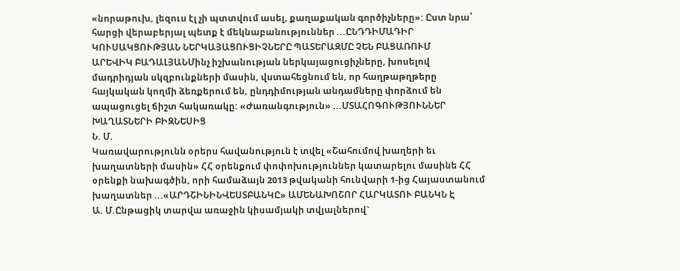«նորաթուխ, լեզուս էլ չի պտտվում ասել, քաղաքական գործիչները»: Ըստ նրա՝ հարցի վերաբերյալ պետք է մեկնաբանություններ ...ԸՆԴԴԻՄԱԴԻՐ ԿՈՒՍԱԿՑՈՒԹՅԱՆ ՆԵՐԿԱՅԱՑՈՒՑԻՉՆԵՐԸ ՊԱՏԵՐԱԶՄԸ ՉԵՆ ԲԱՑԱՌՈՒՄ
ԱՐԵՎԻԿ ԲԱԴԱԼՅԱՆՄինչ իշխանության ներկայացուցիչները, խոսելով մադրիդյան սկզբունքների մասին, վստահեցնում են, որ հաղթաթղթերը հայկական կողմի ձեռքերում են, ընդդիմության անդամները փորձում են ապացուցել ճիշտ հակառակը: «Ժառանգություն» ...ՄՏԱՀՈԳՈՒԹՅՈՒՆՆԵՐ ԽԱՂԱՏՆԵՐԻ ԲԻԶՆԵՍԻՑ
Ն. Մ.
Կառավարությունն օրերս հավանություն է տվել «Շահումով խաղերի եւ խաղատների մասին» ՀՀ օրենքում փոփոխություններ կատարելու մասինե ՀՀ օրենքի նախագծին, որի համաձայն 2013 թվականի հունվարի 1-ից Հայաստանում խաղատներ ...«ԱՐԴՇԻՆԻՆՎԵՍՏԲԱՆԿԸ» ԱՄԵՆԱԽՈՇՈՐ ՀԱՐԿԱՏՈՒ ԲԱՆԿՆ Է
Ա. Մ.Ընթացիկ տարվա առաջին կիսամյակի տվյալներով`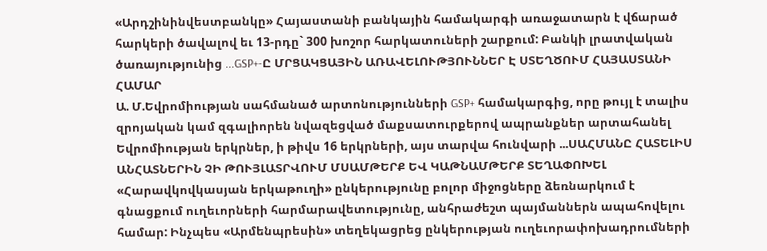«Արդշինինվեստբանկը» Հայաստանի բանկային համակարգի առաջատարն է վճարած հարկերի ծավալով եւ 13-րդը` 300 խոշոր հարկատուների շարքում: Բանկի լրատվական ծառայությունից ...GSP+-Ը ՄՐՑԱԿՑԱՅԻՆ ԱՌԱՎԵԼՈՒԹՅՈՒՆՆԵՐ Է ՍՏԵՂԾՈՒՄ ՀԱՅԱՍՏԱՆԻ ՀԱՄԱՐ
Ա. Մ.Եվրոմիության սահմանած արտոնությունների GSP+ համակարգից, որը թույլ է տալիս զրոյական կամ զգալիորեն նվազեցված մաքսատուրքերով ապրանքներ արտահանել Եվրոմիության երկրներ, ի թիվս 16 երկրների, այս տարվա հունվարի ...ՍԱՀՄԱՆԸ ՀԱՏԵԼԻՍ ԱՆՀԱՏՆԵՐԻՆ ՉԻ ԹՈՒՅԼԱՏՐՎՈՒՄ ՄՍԱՄԹԵՐՔ ԵՎ ԿԱԹՆԱՄԹԵՐՔ ՏԵՂԱՓՈԽԵԼ
«Հարավկովկասյան երկաթուղի» ընկերությունը բոլոր միջոցները ձեռնարկում է գնացքում ուղեւորների հարմարավետությունը, անհրաժեշտ պայմաններն ապահովելու համար: Ինչպես «Արմենպրեսին» տեղեկացրեց ընկերության ուղեւորափոխադրումների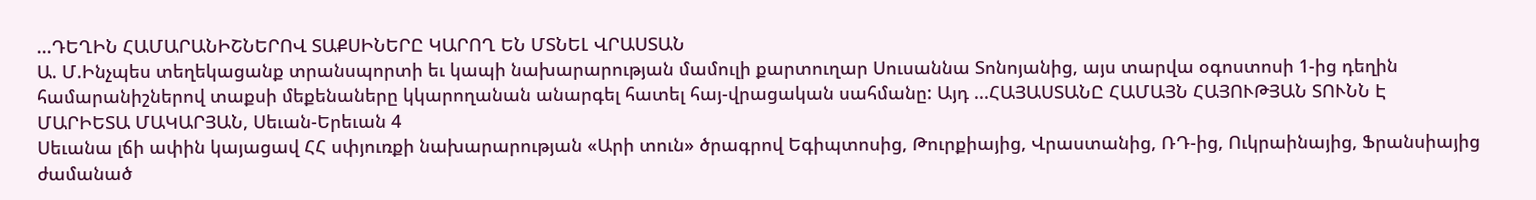...ԴԵՂԻՆ ՀԱՄԱՐԱՆԻՇՆԵՐՈՎ ՏԱՔՍԻՆԵՐԸ ԿԱՐՈՂ ԵՆ ՄՏՆԵԼ ՎՐԱՍՏԱՆ
Ա. Մ.Ինչպես տեղեկացանք տրանսպորտի եւ կապի նախարարության մամուլի քարտուղար Սուսաննա Տոնոյանից, այս տարվա օգոստոսի 1-ից դեղին համարանիշներով տաքսի մեքենաները կկարողանան անարգել հատել հայ-վրացական սահմանը: Այդ ...ՀԱՅԱՍՏԱՆԸ ՀԱՄԱՅՆ ՀԱՅՈՒԹՅԱՆ ՏՈՒՆՆ Է
ՄԱՐԻԵՏԱ ՄԱԿԱՐՅԱՆ, Սեւան-Երեւան 4
Սեւանա լճի ափին կայացավ ՀՀ սփյուռքի նախարարության «Արի տուն» ծրագրով Եգիպտոսից, Թուրքիայից, Վրաստանից, ՌԴ-ից, Ուկրաինայից, Ֆրանսիայից ժամանած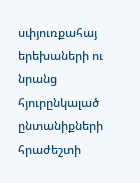սփյուռքահայ երեխաների ու նրանց հյուրընկալած ընտանիքների հրաժեշտի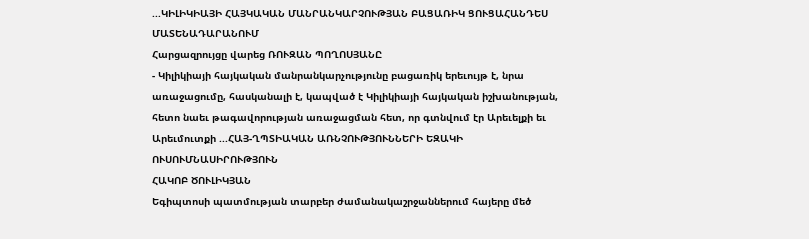...ԿԻԼԻԿԻԱՅԻ ՀԱՅԿԱԿԱՆ ՄԱՆՐԱՆԿԱՐՉՈՒԹՅԱՆ ԲԱՑԱՌԻԿ ՑՈՒՑԱՀԱՆԴԵՍ ՄԱՏԵՆԱԴԱՐԱՆՈՒՄ
Հարցազրույցը վարեց ՌՈՒԶԱՆ ՊՈՂՈՍՅԱՆԸ
- Կիլիկիայի հայկական մանրանկարչությունը բացառիկ երեւույթ է, նրա առաջացումը, հասկանալի է, կապված է Կիլիկիայի հայկական իշխանության, հետո նաեւ թագավորության առաջացման հետ, որ գտնվում էր Արեւելքի եւ Արեւմուտքի ...ՀԱՅ-ՂՊՏԻԱԿԱՆ ԱՌՆՉՈՒԹՅՈՒՆՆԵՐԻ ԵԶԱԿԻ ՈՒՍՈՒՄՆԱՍԻՐՈՒԹՅՈՒՆ
ՀԱԿՈԲ ԾՈՒԼԻԿՅԱՆ
Եգիպտոսի պատմության տարբեր ժամանակաշրջաններում հայերը մեծ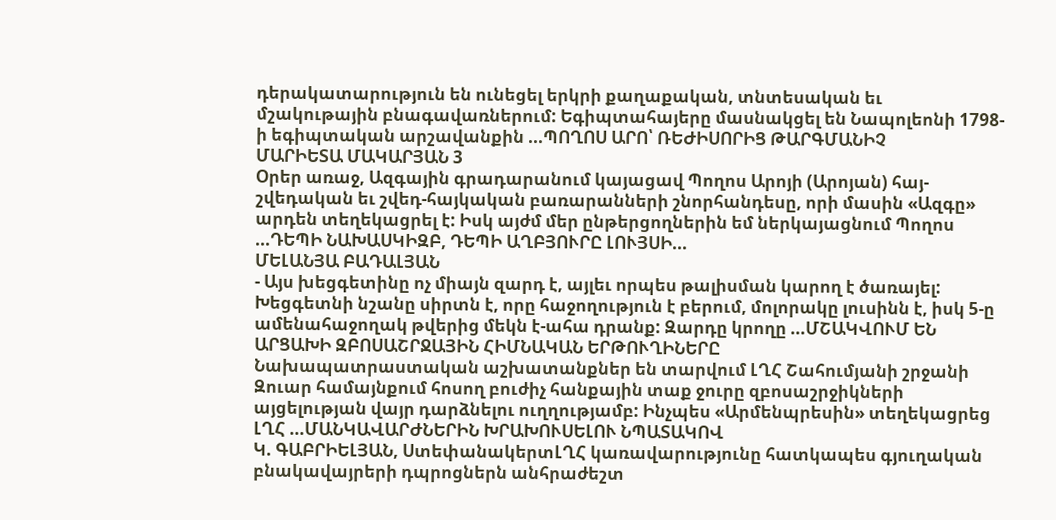դերակատարություն են ունեցել երկրի քաղաքական, տնտեսական եւ մշակութային բնագավառներում: Եգիպտահայերը մասնակցել են Նապոլեոնի 1798-ի եգիպտական արշավանքին ...ՊՈՂՈՍ ԱՐՈ՝ ՌԵԺԻՍՈՐԻՑ ԹԱՐԳՄԱՆԻՉ
ՄԱՐԻԵՏԱ ՄԱԿԱՐՅԱՆ 3
Օրեր առաջ, Ազգային գրադարանում կայացավ Պողոս Արոյի (Արոյան) հայ-շվեդական եւ շվեդ-հայկական բառարանների շնորհանդեսը, որի մասին «Ազգը» արդեն տեղեկացրել է: Իսկ այժմ մեր ընթերցողներին եմ ներկայացնում Պողոս ...ԴԵՊԻ ՆԱԽԱՍԿԻԶԲ, ԴԵՊԻ ԱՂԲՅՈՒՐԸ ԼՈՒՅՍԻ...
ՄԵԼԱՆՅԱ ԲԱԴԱԼՅԱՆ
- Այս խեցգետինը ոչ միայն զարդ է, այլեւ որպես թալիսման կարող է ծառայել: Խեցգետնի նշանը սիրտն է, որը հաջողություն է բերում, մոլորակը լուսինն է, իսկ 5-ը ամենահաջողակ թվերից մեկն է-ահա դրանք: Զարդը կրողը ...ՄՇԱԿՎՈՒՄ ԵՆ ԱՐՑԱԽԻ ԶԲՈՍԱՇՐՋԱՅԻՆ ՀԻՄՆԱԿԱՆ ԵՐԹՈՒՂԻՆԵՐԸ
Նախապատրաստական աշխատանքներ են տարվում ԼՂՀ Շահումյանի շրջանի Զուար համայնքում հոսող բուժիչ հանքային տաք ջուրը զբոսաշրջիկների այցելության վայր դարձնելու ուղղությամբ: Ինչպես «Արմենպրեսին» տեղեկացրեց ԼՂՀ ...ՄԱՆԿԱՎԱՐԺՆԵՐԻՆ ԽՐԱԽՈՒՍԵԼՈՒ ՆՊԱՏԱԿՈՎ
Կ. ԳԱԲՐԻԵԼՅԱՆ, ՍտեփանակերտԼՂՀ կառավարությունը հատկապես գյուղական բնակավայրերի դպրոցներն անհրաժեշտ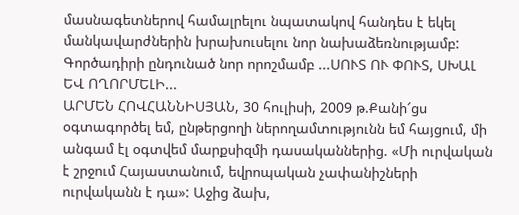մասնագետներով համալրելու նպատակով հանդես է եկել մանկավարժներին խրախուսելու նոր նախաձեռնությամբ: Գործադիրի ընդունած նոր որոշմամբ ...ՍՈՒՏ ՈՒ ՓՈՒՏ, ՍԽԱԼ ԵՎ ՈՂՈՐՄԵԼԻ...
ԱՐՄԵՆ ՀՈՎՀԱՆՆԻՍՅԱՆ, 30 հուլիսի, 2009 թ.Քանի՜ցս օգտագործել եմ, ընթերցողի ներողամտությունն եմ հայցում, մի անգամ էլ օգտվեմ մարքսիզմի դասականներից. «Մի ուրվական է շրջում Հայաստանում, եվրոպական չափանիշների ուրվականն է դա»: Աջից ձախ,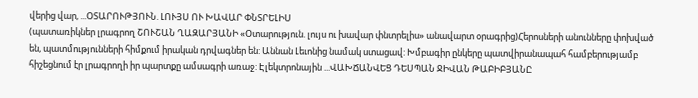վերից վար, ...ՕՏԱՐՈՒԹՅՈՒՆ. ԼՈՒՅՍ ՈՒ ԽԱՎԱՐ ՓՆՏՐԵԼԻՍ
(պատառիկներ լրագրող ՇՈՒՇԱՆ ՂԱԶԱՐՅԱՆԻ «Օտարություն. լույս ու խավար փնտրելիս» անավարտ օրագրից)Հերոսների անունները փոխված են, պատմությունների հիմքում իրական դրվագներ են: Աննան Լեւոնից նամակ ստացավ: Խմբագիր ընկերը պատվիրանապահ համբերությամբ հիշեցնում էր լրագրողի իր պարտքը ամսագրի առաջ: Էլեկտրոնային ...ՎԱԽՃԱՆՎԵՑ ԴԵՍՊԱՆ ՋԻՎԱՆ ԹԱԲԻԲՅԱՆԸ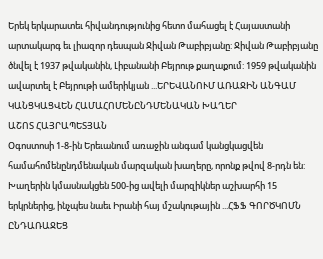Երեկ երկարատեւ հիվանդությունից հետո մահացել է Հայաստանի արտակարգ եւ լիազոր դեսպան Ջիվան Թաբիբյանը: Ջիվան Թաբիբյանը ծնվել է 1937 թվականին, Լիբանանի Բեյրութ քաղաքում: 1959 թվականին ավարտել է Բեյրութի ամերիկյան ...ԵՐԵՎԱՆՈՒՄ ԱՌԱՋԻՆ ԱՆԳԱՄ ԿԱՆՑԿԱՑՎԵՆ ՀԱՄԱՀՈՄԵՆԸՆԴՄԵՆԱԿԱՆ ԽԱՂԵՐ
ԱՇՈՏ ՀԱՅՐԱՊԵՏՅԱՆ
Օգոստոսի 1-8-ին Երեւանում առաջին անգամ կանցկացվեն համահոմենընդմենական մարզական խաղերը, որոնք թվով 8-րդն են: Խաղերին կմասնակցեն 500-ից ավելի մարզիկներ աշխարհի 15 երկրներից, ինչպես նաեւ Իրանի հայ մշակութային ...ՀՖՖ ԳՈՐԾԿՈՄՆ ԸՆԴԱՌԱՋԵՑ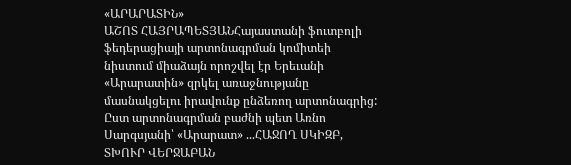«ԱՐԱՐԱՏԻՆ»
ԱՇՈՏ ՀԱՅՐԱՊԵՏՅԱՆՀայաստանի ֆուտբոլի ֆեդերացիայի արտոնագրման կոմիտեի նիստում միաձայն որոշվել էր Երեւանի «Արարատին» զրկել առաջնությանը մասնակցելու իրավունք ընձեռող արտոնագրից: Ըստ արտոնագրման բաժնի պետ Առնո Սարգսյանի՝ «Արարատ» ...ՀԱՋՈՂ ՍԿԻԶԲ, ՏԽՈՒՐ ՎԵՐՋԱԲԱՆ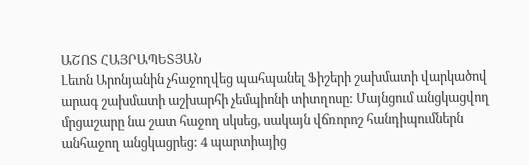ԱՇՈՏ ՀԱՅՐԱՊԵՏՅԱՆ
Լեւոն Արոնյանին չհաջողվեց պահպանել Ֆիշերի շախմատի վարկածով արագ շախմատի աշխարհի չեմպիոնի տիտղոսը: Մայնցում անցկացվող մրցաշարը նա շատ հաջող սկսեց, սակայն վճռորոշ հանդիպումներն անհաջող անցկացրեց: 4 պարտիայից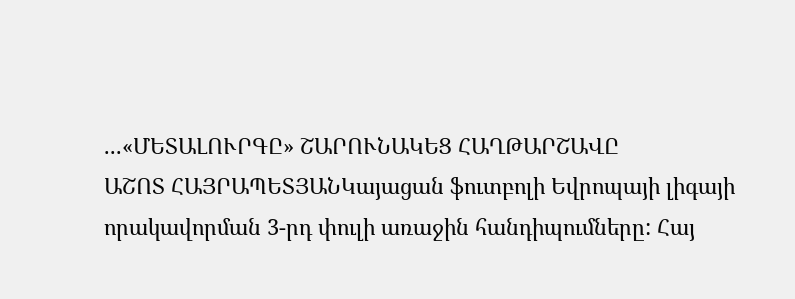...«ՄԵՏԱԼՈՒՐԳԸ» ՇԱՐՈՒՆԱԿԵՑ ՀԱՂԹԱՐՇԱՎԸ
ԱՇՈՏ ՀԱՅՐԱՊԵՏՅԱՆԿայացան ֆուտբոլի Եվրոպայի լիգայի որակավորման 3-րդ փուլի առաջին հանդիպումները: Հայ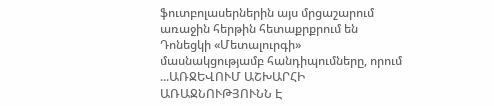ֆուտբոլասերներին այս մրցաշարում առաջին հերթին հետաքրքրում են Դոնեցկի «Մետալուրգի» մասնակցությամբ հանդիպումները, որում ...ԱՌՋԵՎՈՒՄ ԱՇԽԱՐՀԻ ԱՌԱՋՆՈՒԹՅՈՒՆՆ Է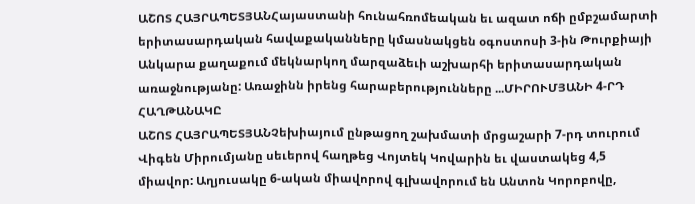ԱՇՈՏ ՀԱՅՐԱՊԵՏՅԱՆՀայաստանի հունահռոմեական եւ ազատ ոճի ըմբշամարտի երիտասարդական հավաքականները կմասնակցեն օգոստոսի 3-ին Թուրքիայի Անկարա քաղաքում մեկնարկող մարզաձեւի աշխարհի երիտասարդական առաջնությանը: Առաջինն իրենց հարաբերությունները ...ՄԻՐՈՒՄՅԱՆԻ 4-ՐԴ ՀԱՂԹԱՆԱԿԸ
ԱՇՈՏ ՀԱՅՐԱՊԵՏՅԱՆՉեխիայում ընթացող շախմատի մրցաշարի 7-րդ տուրում Վիգեն Միրումյանը սեւերով հաղթեց Վոյտեկ Կովարին եւ վաստակեց 4,5 միավոր: Աղյուսակը 6-ական միավորով գլխավորում են Անտոն Կորոբովը,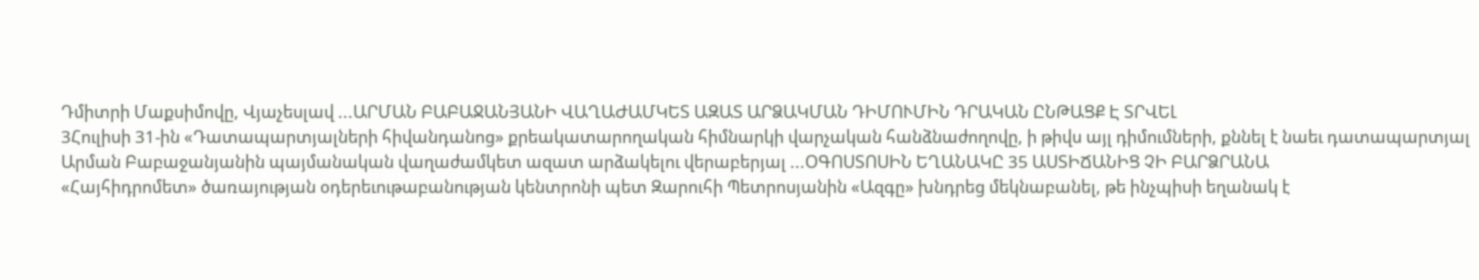Դմիտրի Մաքսիմովը, Վյաչեսլավ ...ԱՐՄԱՆ ԲԱԲԱՋԱՆՅԱՆԻ ՎԱՂԱԺԱՄԿԵՏ ԱԶԱՏ ԱՐՁԱԿՄԱՆ ԴԻՄՈՒՄԻՆ ԴՐԱԿԱՆ ԸՆԹԱՑՔ Է ՏՐՎԵԼ
3Հուլիսի 31-ին «Դատապարտյալների հիվանդանոց» քրեակատարողական հիմնարկի վարչական հանձնաժողովը, ի թիվս այլ դիմումների, քննել է նաեւ դատապարտյալ Արման Բաբաջանյանին պայմանական վաղաժամկետ ազատ արձակելու վերաբերյալ ...ՕԳՈՍՏՈՍԻՆ ԵՂԱՆԱԿԸ 35 ԱՍՏԻՃԱՆԻՑ ՉԻ ԲԱՐՁՐԱՆԱ
«Հայհիդրոմետ» ծառայության օդերեւութաբանության կենտրոնի պետ Զարուհի Պետրոսյանին «Ազգը» խնդրեց մեկնաբանել, թե ինչպիսի եղանակ է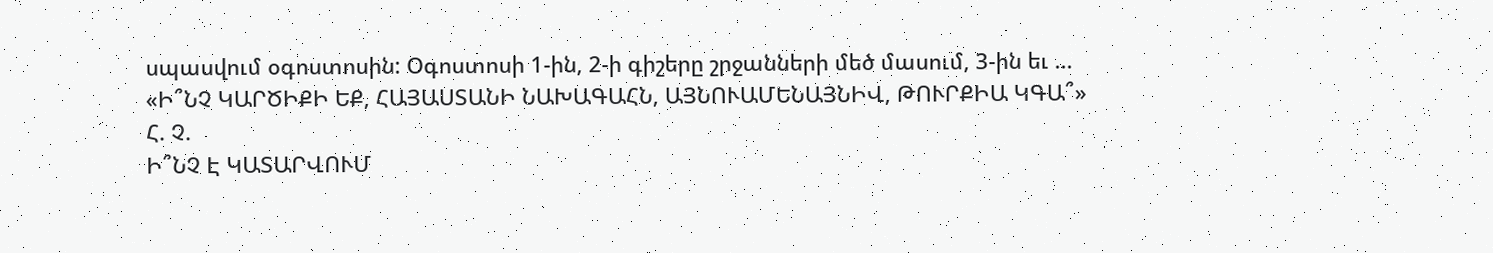սպասվում օգոստոսին: Օգոստոսի 1-ին, 2-ի գիշերը շրջանների մեծ մասում, 3-ին եւ ...
«Ի՞ՆՉ ԿԱՐԾԻՔԻ ԵՔ, ՀԱՅԱՍՏԱՆԻ ՆԱԽԱԳԱՀՆ, ԱՅՆՈՒԱՄԵՆԱՅՆԻՎ, ԹՈՒՐՔԻԱ ԿԳԱ՞»
Հ. Չ.
Ի՞ՆՉ Է ԿԱՏԱՐՎՈՒՄ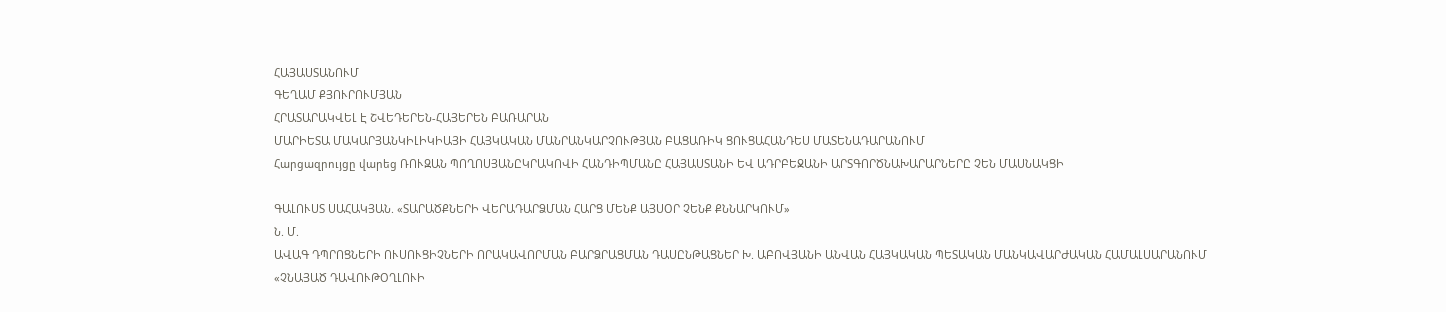ՀԱՅԱՍՏԱՆՈՒՄ
ԳԵՂԱՄ ՔՅՈՒՐՈՒՄՅԱՆ
ՀՐԱՏԱՐԱԿՎԵԼ Է ՇՎԵԴԵՐԵՆ-ՀԱՅԵՐԵՆ ԲԱՌԱՐԱՆ
ՄԱՐԻԵՏԱ ՄԱԿԱՐՅԱՆԿԻԼԻԿԻԱՅԻ ՀԱՅԿԱԿԱՆ ՄԱՆՐԱՆԿԱՐՉՈՒԹՅԱՆ ԲԱՑԱՌԻԿ ՑՈՒՑԱՀԱՆԴԵՍ ՄԱՏԵՆԱԴԱՐԱՆՈՒՄ
Հարցազրույցը վարեց ՌՈՒԶԱՆ ՊՈՂՈՍՅԱՆԸԿՐԱԿՈՎԻ ՀԱՆԴԻՊՄԱՆԸ ՀԱՅԱՍՏԱՆԻ ԵՎ ԱԴՐԲԵՋԱՆԻ ԱՐՏԳՈՐԾՆԱԽԱՐԱՐՆԵՐԸ ՉԵՆ ՄԱՍՆԱԿՑԻ

ԳԱԼՈՒՍՏ ՍԱՀԱԿՅԱՆ. «ՏԱՐԱԾՔՆԵՐԻ ՎԵՐԱԴԱՐՁՄԱՆ ՀԱՐՑ ՄԵՆՔ ԱՅՍՕՐ ՉԵՆՔ ՔՆՆԱՐԿՈՒՄ»
Ն. Մ.
ԱՎԱԳ ԴՊՐՈՑՆԵՐԻ ՈՒՍՈՒՑԻՉՆԵՐԻ ՈՐԱԿԱՎՈՐՄԱՆ ԲԱՐՁՐԱՑՄԱՆ ԴԱՍԸՆԹԱՑՆԵՐ Խ. ԱԲՈՎՅԱՆԻ ԱՆՎԱՆ ՀԱՅԿԱԿԱՆ ՊԵՏԱԿԱՆ ՄԱՆԿԱՎԱՐԺԱԿԱՆ ՀԱՄԱԼՍԱՐԱՆՈՒՄ
«ՉՆԱՅԱԾ ԴԱՎՈՒԹՕՂԼՈՒԻ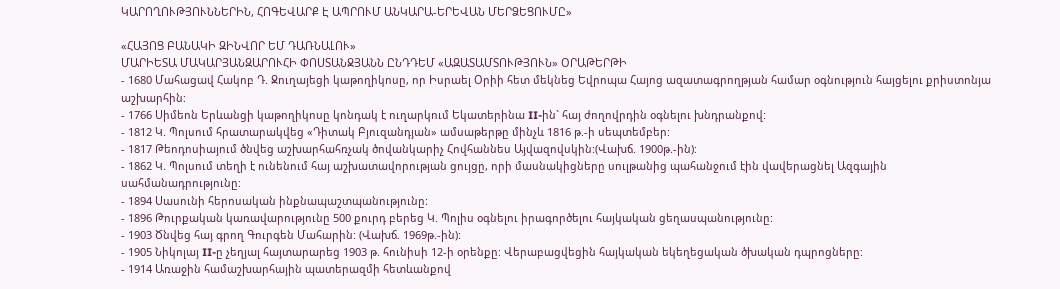ԿԱՐՈՂՈՒԹՅՈՒՆՆԵՐԻՆ, ՀՈԳԵՎԱՐՔ Է ԱՊՐՈՒՄ ԱՆԿԱՐԱ-ԵՐԵՎԱՆ ՄԵՐՁԵՑՈՒՄԸ»

«ՀԱՅՈՑ ԲԱՆԱԿԻ ԶԻՆՎՈՐ ԵՄ ԴԱՌՆԱԼՈՒ»
ՄԱՐԻԵՏԱ ՄԱԿԱՐՅԱՆԶԱՐՈՒՀԻ ՓՈՍՏԱՆՋՅԱՆՆ ԸՆԴԴԵՄ «ԱԶԱՏԱՄՏՈՒԹՅՈՒՆ» ՕՐԱԹԵՐԹԻ
- 1680 Մահացավ Հակոբ Դ. Ջուղայեցի կաթողիկոսը, որ Իսրաել Օրիի հետ մեկնեց Եվրոպա Հայոց ազատագրողթյան համար օգնություն հայցելու քրիստոնյա աշխարհին:
- 1766 Սիմեոն Երևանցի կաթողիկոսը կոնդակ է ուղարկում Եկատերինա II-ին` հայ ժողովրդին օգնելու խնդրանքով:
- 1812 Կ. Պոլսում հրատարակվեց «Դիտակ Բյուզանդյան» ամսաթերթը մինչև 1816 թ.-ի սեպտեմբեր:
- 1817 Թեոդոսիայում ծնվեց աշխարհահռչակ ծովանկարիչ Հովհաննես Այվազովսկին:(Վախճ. 1900թ.-ին):
- 1862 Կ. Պոլսում տեղի է ունենում հայ աշխատավորության ցույցը, որի մասնակիցները սուլթանից պահանջում էին վավերացնել Ազգային սահմանադրությունը:
- 1894 Սասունի հերոսական ինքնապաշտպանությունը:
- 1896 Թուրքական կառավարությունը 500 քուրդ բերեց Կ. Պոլիս օգնելու իրագործելու հայկական ցեղասպանությունը:
- 1903 Ծնվեց հայ գրող Գուրգեն Մահարին: (Վախճ. 1969թ.-ին):
- 1905 Նիկոլայ II-ը չեղյալ հայտարարեց 1903 թ. հունիսի 12-ի օրենքը: Վերաբացվեցին հայկական եկեղեցական ծխական դպրոցները:
- 1914 Առաջին համաշխարհային պատերազմի հետևանքով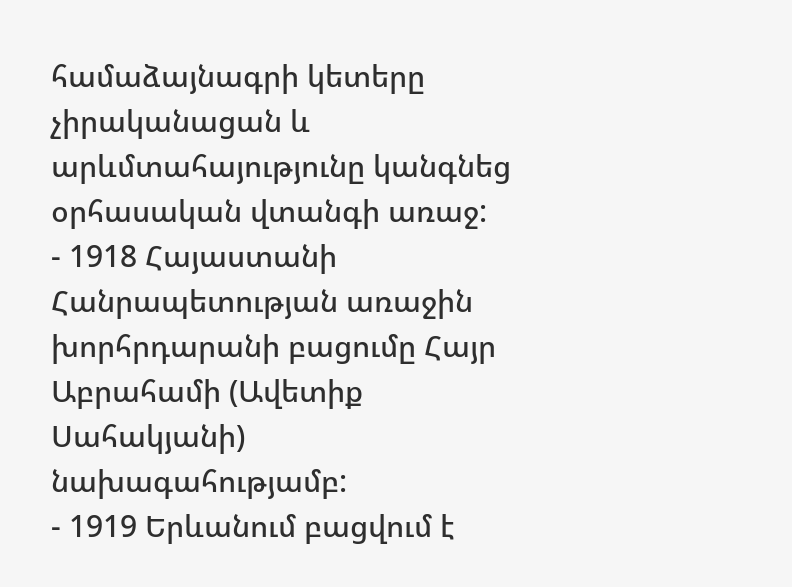համաձայնագրի կետերը չիրականացան և արևմտահայությունը կանգնեց օրհասական վտանգի առաջ:
- 1918 Հայաստանի Հանրապետության առաջին խորհրդարանի բացումը Հայր Աբրահամի (Ավետիք Սահակյանի) նախագահությամբ:
- 1919 Երևանում բացվում է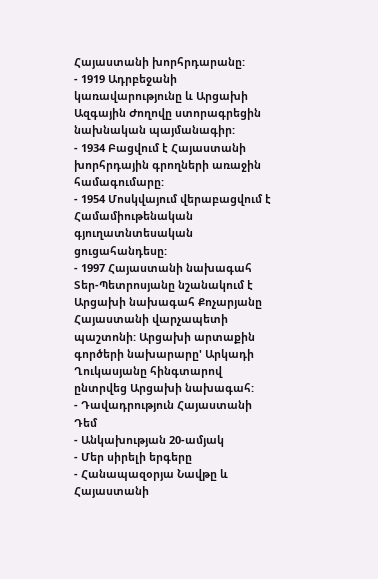Հայաստանի խորհրդարանը:
- 1919 Ադրբեջանի կառավարությունը և Արցախի Ազգային Ժողովը ստորագրեցին նախնական պայմանագիր:
- 1934 Բացվում է Հայաստանի խորհրդային գրողների առաջին համագումարը:
- 1954 Մոսկվայում վերաբացվում է Համամիութենական գյուղատնտեսական ցուցահանդեսը:
- 1997 Հայաստանի նախագահ Տեր-Պետրոսյանը նշանակում է Արցախի նախագահ Քոչարյանը Հայաստանի վարչապետի պաշտոնի: Արցախի արտաքին գործերի նախարարը' Արկադի Ղուկասյանը հինգտարով ընտրվեց Արցախի նախագահ:
- Դավադրություն Հայաստանի Դեմ
- Անկախության 20-ամյակ
- Մեր սիրելի երգերը
- Հանապազօրյա Նավթը և Հայաստանի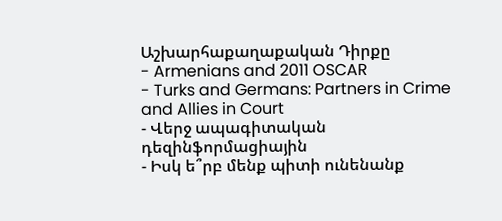Աշխարհաքաղաքական Դիրքը
- Armenians and 2011 OSCAR
- Turks and Germans: Partners in Crime and Allies in Court
- Վերջ ապագիտական դեզինֆորմացիային
- Իսկ ե՞րբ մենք պիտի ունենանք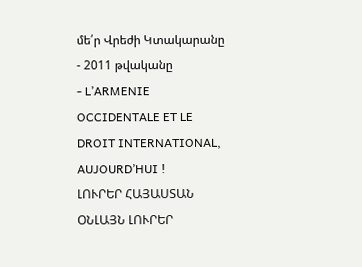մե՛ր Վրեժի Կտակարանը
- 2011 թվականը
- L’ARMENIE OCCIDENTALE ET LE DROIT INTERNATIONAL, AUJOURD’HUI !
ԼՈՒՐԵՐ ՀԱՅԱՍՏԱՆ
ՕՆԼԱՅՆ ԼՈՒՐԵՐ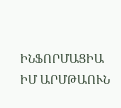ԻՆՖՈՐՄԱՑԻԱ
ԻՄ ԱՐՄԹԱՈՒՆ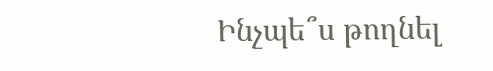Ինչպե՞ս թողնել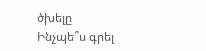ծխելը
Ինչպե՞ս գրել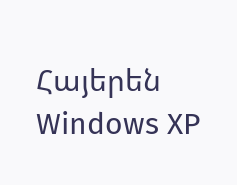Հայերեն Windows XP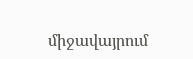միջավայրում